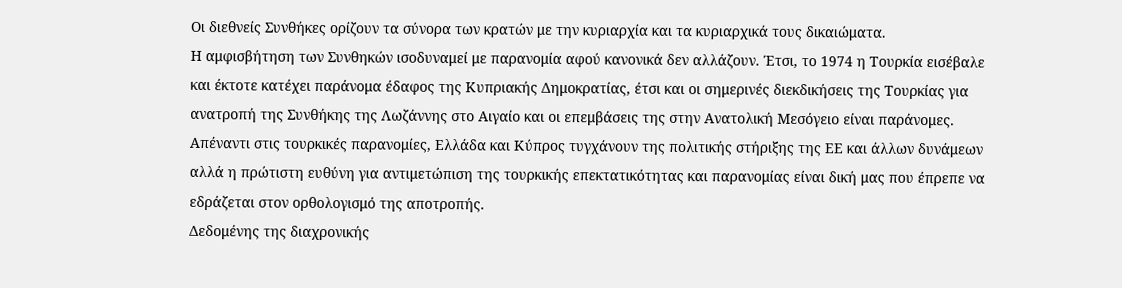Οι διεθνείς Συνθήκες ορίζουν τα σύνορα των κρατών με την κυριαρχία και τα κυριαρχικά τους δικαιώματα.
Η αμφισβήτηση των Συνθηκών ισοδυναμεί με παρανομία αφού κανονικά δεν αλλάζουν. Έτσι, το 1974 η Τουρκία εισέβαλε και έκτοτε κατέχει παράνομα έδαφος της Κυπριακής Δημοκρατίας, έτσι και οι σημερινές διεκδικήσεις της Τουρκίας για ανατροπή της Συνθήκης της Λωζάννης στο Αιγαίο και οι επεμβάσεις της στην Ανατολική Μεσόγειο είναι παράνομες. Απέναντι στις τουρκικές παρανομίες, Ελλάδα και Κύπρος τυγχάνουν της πολιτικής στήριξης της ΕΕ και άλλων δυνάμεων αλλά η πρώτιστη ευθύνη για αντιμετώπιση της τουρκικής επεκτατικότητας και παρανομίας είναι δική μας που έπρεπε να εδράζεται στον ορθολογισμό της αποτροπής.
Δεδομένης της διαχρονικής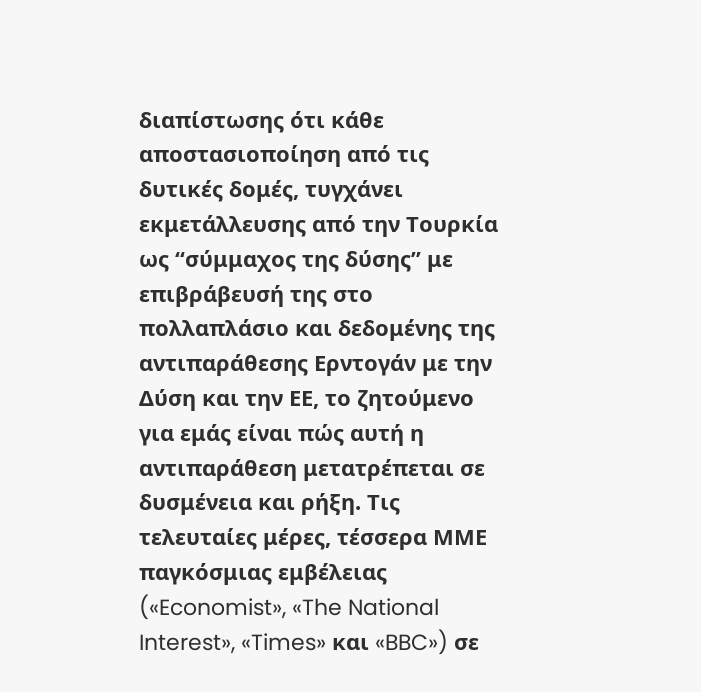διαπίστωσης ότι κάθε αποστασιοποίηση από τις δυτικές δομές, τυγχάνει εκμετάλλευσης από την Τουρκία ως “σύμμαχος της δύσης” με επιβράβευσή της στο πολλαπλάσιο και δεδομένης της αντιπαράθεσης Ερντογάν με την Δύση και την ΕΕ, το ζητούμενο για εμάς είναι πώς αυτή η αντιπαράθεση μετατρέπεται σε δυσμένεια και ρήξη. Τις τελευταίες μέρες, τέσσερα ΜΜΕ παγκόσμιας εμβέλειας («Economist», «The National Interest», «Times» και «BBC») σε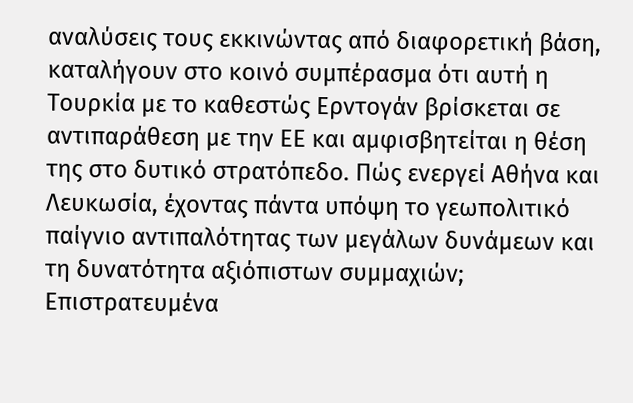αναλύσεις τους εκκινώντας από διαφορετική βάση, καταλήγουν στο κοινό συμπέρασμα ότι αυτή η Τουρκία με το καθεστώς Ερντογάν βρίσκεται σε αντιπαράθεση με την ΕΕ και αμφισβητείται η θέση της στο δυτικό στρατόπεδο. Πώς ενεργεί Αθήνα και Λευκωσία, έχοντας πάντα υπόψη το γεωπολιτικό παίγνιο αντιπαλότητας των μεγάλων δυνάμεων και τη δυνατότητα αξιόπιστων συμμαχιών;
Επιστρατευμένα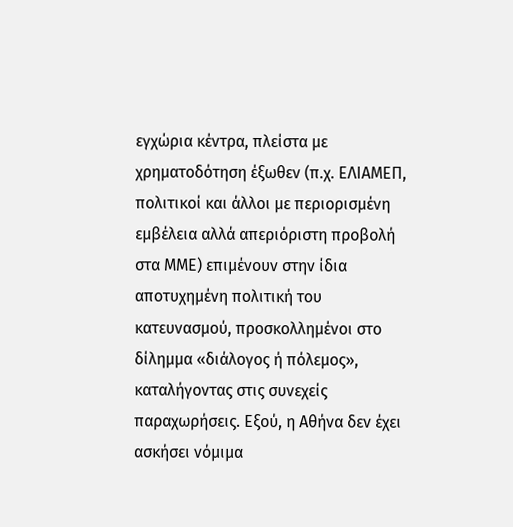εγχώρια κέντρα, πλείστα με χρηματοδότηση έξωθεν (π.χ. ΕΛΙΑΜΕΠ, πολιτικοί και άλλοι με περιορισμένη εμβέλεια αλλά απεριόριστη προβολή στα ΜΜΕ) επιμένουν στην ίδια αποτυχημένη πολιτική του κατευνασμού, προσκολλημένοι στο δίλημμα «διάλογος ή πόλεμος», καταλήγοντας στις συνεχείς παραχωρήσεις. Εξού, η Αθήνα δεν έχει ασκήσει νόμιμα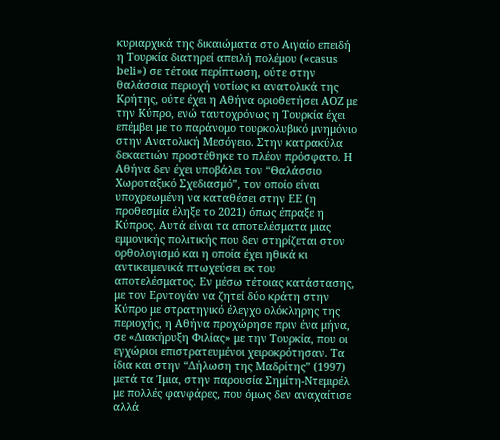κυριαρχικά της δικαιώματα στο Αιγαίο επειδή η Τουρκία διατηρεί απειλή πολέμου («casus beli») σε τέτοια περίπτωση, ούτε στην θαλάσσια περιοχή νοτίως κι ανατολικά της Κρήτης, ούτε έχει η Αθήνα οριοθετήσει ΑΟΖ με την Κύπρο, ενώ ταυτοχρόνως η Τουρκία έχει επέμβει με το παράνομο τουρκολυβικό μνημόνιο στην Ανατολική Μεσόγειο. Στην κατρακύλα δεκαετιών προστέθηκε το πλέον πρόσφατο. Η Αθήνα δεν έχει υποβάλει τον “Θαλάσσιο Χωροταξικό Σχεδιασμό”, τον οποίο είναι υποχρεωμένη να καταθέσει στην ΕΕ (η προθεσμία έληξε το 2021) όπως έπραξε η Κύπρος. Αυτά είναι τα αποτελέσματα μιας εμμονικής πολιτικής που δεν στηρίζεται στον ορθολογισμό και η οποία έχει ηθικά κι αντικειμενικά πτωχεύσει εκ του αποτελέσματος. Εν μέσω τέτοιας κατάστασης, με τον Ερντογάν να ζητεί δύο κράτη στην Κύπρο με στρατηγικό έλεγχο ολόκληρης της περιοχής, η Αθήνα προχώρησε πριν ένα μήνα, σε «Διακήρυξη Φιλίας» με την Τουρκία, που οι εγχώριοι επιστρατευμένοι χειροκρότησαν. Τα ίδια και στην “Δήλωση της Μαδρίτης” (1997) μετά τα Ίμια, στην παρουσία Σημίτη-Ντεμιρέλ με πολλές φανφάρες, που όμως δεν αναχαίτισε αλλά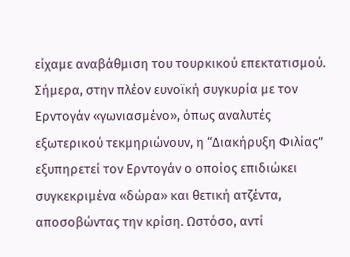είχαμε αναβάθμιση του τουρκικού επεκτατισμού.
Σήμερα, στην πλέον ευνοϊκή συγκυρία με τον Ερντογάν «γωνιασμένο», όπως αναλυτές εξωτερικού τεκμηριώνουν, η “Διακήρυξη Φιλίας” εξυπηρετεί τον Ερντογάν ο οποίος επιδιώκει συγκεκριμένα «δώρα» και θετική ατζέντα, αποσοβώντας την κρίση. Ωστόσο, αντί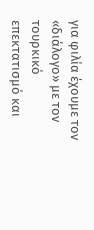για φιλία έχουμε τον «διάλογο» με τον τουρκικό επεκτατισμό και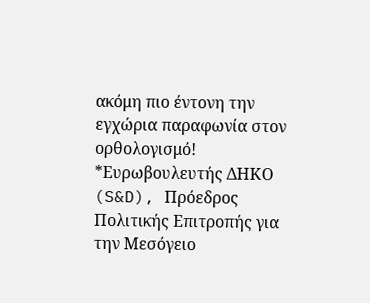ακόμη πιο έντονη την εγχώρια παραφωνία στον ορθολογισμό!
*Ευρωβουλευτής ΔΗΚΟ (S&D), Πρόεδρος Πολιτικής Επιτροπής για την Μεσόγειο